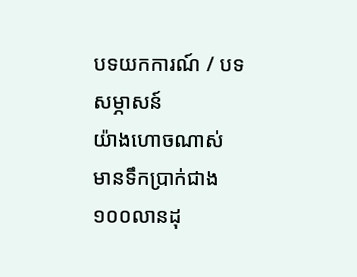បទយកការណ៍ / បទសម្ភាសន៍
យ៉ាងហោចណាស់ មានទឹកប្រាក់ជាង១០០លានដុ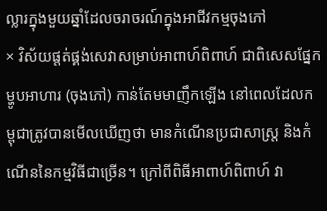ល្លារក្នុងមួយឆ្នាំដែលចរាចរណ៍ក្នុងអាជីវកម្មចុងភៅ
× វិស័យផ្តត់ផ្គង់សេវាសម្រាប់អាពាហ៍ពិពាហ៍ ជាពិសេសផ្នែកម្ហូបអាហារ (ចុងភៅ) កាន់តែមមាញឹកឡើង នៅពេលដែលកម្ពុជាត្រូវបានមើលឃើញថា មានកំណើនប្រជាសាស្ត្រ និងកំណើននៃកម្មវិធីជាច្រើន។ ក្រៅពីពិធីអាពាហ៍ពិពាហ៍ វា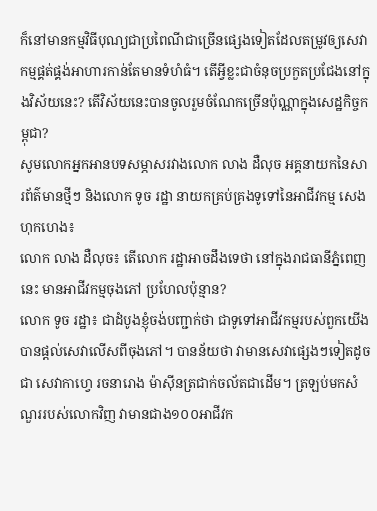ក៏នៅមានកម្មវិធីបុណ្យជាប្រពៃណីជាច្រើនផ្សេងទៀតដែលតម្រូវឲ្យសេវាកម្មផ្គត់ផ្គង់អាហារកាន់តែមានទំហំធំ។ តើអ្វីខ្លះជាចំនុចប្រកួតប្រជែងនៅក្នុងវិស័យនេះ? តើវិស័យនេះបានចូលរួមចំណែកច្រើនប៉ុណ្ណាក្នុងសេដ្ឋកិច្ចកម្ពុជា?
សូមលោកអ្នកអានបទសម្ភាសរវាងលោក លាង ដឺលុច អគ្គនាយកនៃសារព័ត៌មានថ្មីៗ និងលោក ទូច រដ្ឋា នាយកគ្រប់គ្រងទូទៅនៃអាជីវកម្ម សេង ហុកហេង៖
លោក លាង ដឺលុច៖ តើលោក រដ្ឋាអាចដឹងទេថា នៅក្នុងរាជធានីភ្នំពេញនេះ មានអាជីវកម្មចុងភៅ ប្រហែលប៉ុន្មាន?
លោក ទូច រដ្ឋា៖ ជាដំបូងខ្ញុំចង់បញ្ជាក់ថា ជាទូទៅអាជីវកម្មរបស់ពួកយើងបានផ្តល់សេវាលើសពីចុងភៅ។ បានន័យថា វាមានសេវាផ្សេងៗទៀតដូចជា សេវាកាហ្វេ រចនារោង ម៉ាស៊ីនត្រជាក់ចល័តជាដើម។ ត្រឡប់មកសំណួររបស់លោកវិញ វាមានជាង១០០អាជីវក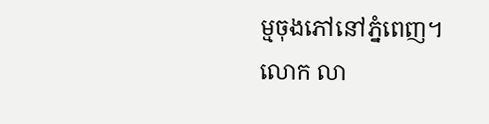ម្មចុងភៅនៅភ្នំពេញ។
លោក លា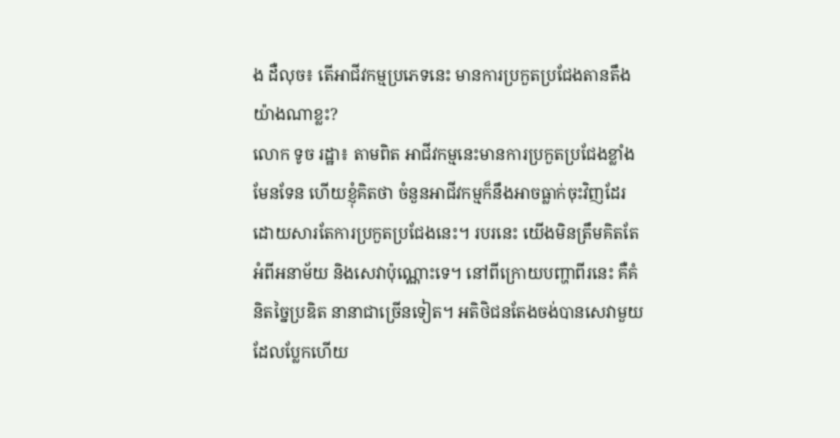ង ដឺលុច៖ តើអាជីវកម្មប្រភេទនេះ មានការប្រកួតប្រជែងតានតឹងយ៉ាងណាខ្លះ?
លោក ទូច រដ្ឋា៖ តាមពិត អាជីវកម្មនេះមានការប្រកួតប្រជែងខ្លាំងមែនទែន ហើយខ្ញុំគិតថា ចំនួនអាជីវកម្មក៏នឹងអាចធ្លាក់ចុះវិញដែរ ដោយសារតែការប្រកួតប្រជែងនេះ។ របរនេះ យើងមិនត្រឹមគិតតែអំពីអនាម័យ និងសេវាប៉ុណ្ណោះទេ។ នៅពីក្រោយបញ្ហាពីរនេះ គឺគំនិតច្នៃប្រឌិត នានាជាច្រើនទៀត។ អតិថិជនតែងចង់បានសេវាមួយដែលប្លែកហើយ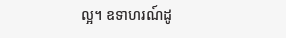ល្អ។ ឧទាហរណ៍ដូ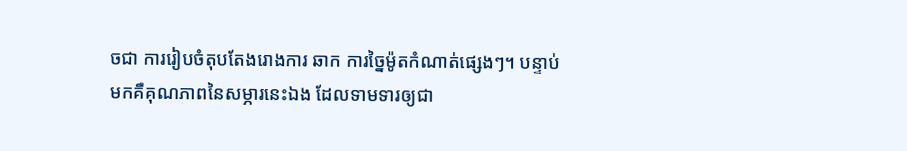ចជា ការរៀបចំតុបតែងរោងការ ឆាក ការច្នៃម៉ូតកំណាត់ផ្សេងៗ។ បន្ទាប់មកគឺគុណភាពនៃសម្ភារនេះឯង ដែលទាមទារឲ្យជា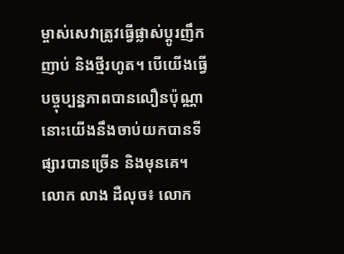ម្ចាស់សេវាត្រូវធ្វើផ្លាស់ប្តូរញឹកញាប់ និងថ្មីរហូត។ បើយើងធ្វើបច្ចុប្បន្នភាពបានលឿនប៉ុណ្ណា នោះយើងនឹងចាប់យកបានទីផ្សារបានច្រើន និងមុនគេ។
លោក លាង ដឺលុច៖ លោក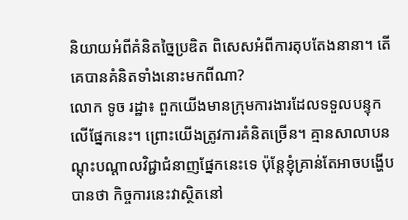និយាយអំពីគំនិតច្នៃប្រឌិត ពិសេសអំពីការតុបតែងនានា។ តើគេបានគំនិតទាំងនោះមកពីណា?
លោក ទូច រដ្ឋា៖ ពួកយើងមានក្រុមការងារដែលទទួលបន្ទុកលើផ្នែកនេះ។ ព្រោះយើងត្រូវការគំនិតច្រើន។ គ្មានសាលាបនណ្តុះបណ្តាលវិជ្ជាជំនាញផ្នែកនេះទេ ប៉ុន្តែខ្ញុំគ្រាន់តែអាចបង្ហើបបានថា កិច្ចការនេះវាស្ថិតនៅ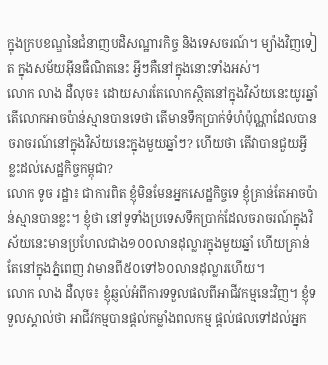ក្នុងក្របខណ្ឌនៃជំនាញបដិសណ្ឋារកិច្ច និងទេសចរណ៍។ ម្យ៉ាងវិញទៀត ក្នុងសម័យអ៊ីនធឺណិតនេះ អ្វីៗគឺនៅក្នុងនោះទាំងអស់។
លោក លាង ដឺលុច៖ ដោយសារតែលោកស្ថិតនៅក្នុងវិស័យនេះយូរឆ្នាំ តើលោកអាចប៉ាន់ស្មានបានទេថា តើមានទឹកប្រាក់ទំហំប៉ុណ្ណាដែលបានចរាចរណ៍នៅក្នុងវិស័យនេះក្នុងមួយឆ្នាំៗ? ហើយថា តើវាបានជួយអ្វីខ្លះដល់សេដ្ឋកិច្ចកម្ពុជា?
លោក ទូច រដ្ឋា៖ ជាការពិត ខ្ញុំមិនមែនអ្នកសេដ្ឋកិច្ចទេ ខ្ញុំគ្រាន់តែអាចប៉ាន់ស្មានបានខ្លះ។ ខ្ញុំថា នៅទូទាំងប្រទេសទឹកប្រាក់ដែលចរាចរណ៍ក្នុងវិស័យនេះមានប្រហែលជាង១០០លានដុល្លារក្នុងមួយឆ្នាំ ហើយគ្រាន់តែនៅក្នុងភ្នំពេញ វាមានពី៥០ទៅ៦០លានដុល្លារហើយ។
លោក លាង ដឺលុច៖ ខ្ញុំឆ្ញល់អំពីការទទួលផលពីអាជីវកម្មនេះវិញ។ ខ្ញុំទទួលស្គាល់ថា អាជីវកម្មបានផ្តល់កម្លាំងពលកម្ម ផ្តល់ផលទៅដល់អ្នក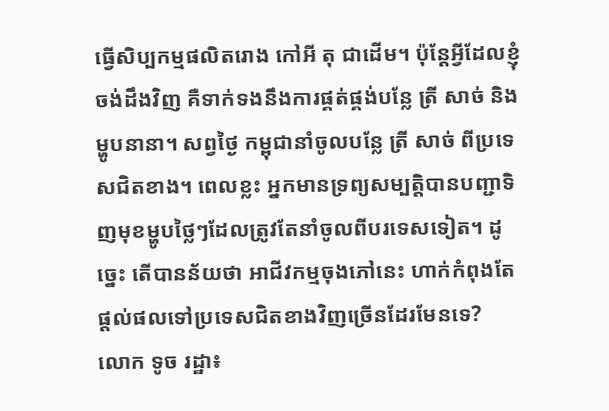ធ្វើសិប្បកម្មផលិតរោង កៅអី តុ ជាដើម។ ប៉ុន្តែអ្វីដែលខ្ញុំចង់ដឹងវិញ គឺទាក់ទងនឹងការផ្គត់ផ្គង់បន្លែ ត្រី សាច់ និងម្ហូបនានា។ សព្វថ្ងៃ កម្ពុជានាំចូលបន្លែ ត្រី សាច់ ពីប្រទេសជិតខាង។ ពេលខ្លះ អ្នកមានទ្រព្យសម្បត្តិបានបញ្ជាទិញមុខម្ហូបថ្លៃៗដែលត្រូវតែនាំចូលពីបរទេសទៀត។ ដូច្នេះ តើបានន័យថា អាជីវកម្មចុងភៅនេះ ហាក់កំពុងតែផ្តល់ផលទៅប្រទេសជិតខាងវិញច្រើនដែរមែនទេ?
លោក ទូច រដ្ឋា៖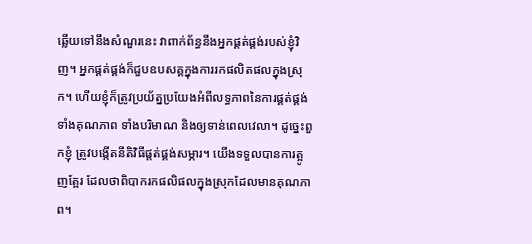ឆ្លើយទៅនឹងសំណួរនេះ វាពាក់ព័ន្ធនឹងអ្នកផ្គត់ផ្គង់របស់ខ្ញុំវិញ។ អ្នកផ្គត់ផ្គង់ក៏ជួបឧបសគ្គក្នុងការរកផលិតផលក្នុងស្រុក។ ហើយខ្ញុំក៏ត្រូវប្រយ័ត្នប្រយែងអំពីលទ្ធភាពនៃការផ្គត់ផ្គង់ ទាំងគុណភាព ទាំងបរិមាណ និងឲ្យទាន់ពេលវេលា។ ដូច្នេះពួកខ្ញុំ ត្រូវបង្កើតនីតិវិធីផ្តត់ផ្គង់សម្ភារ។ យើងទទួលបានការត្អូញត្អែរ ដែលថាពិបាករកផលិផលក្នុងស្រុកដែលមានគុណភាព។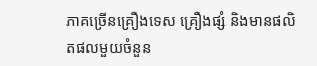ភាគច្រើនគ្រឿងទេស គ្រឿងផ្សំ និងមានផលិតផលមួយចំនួន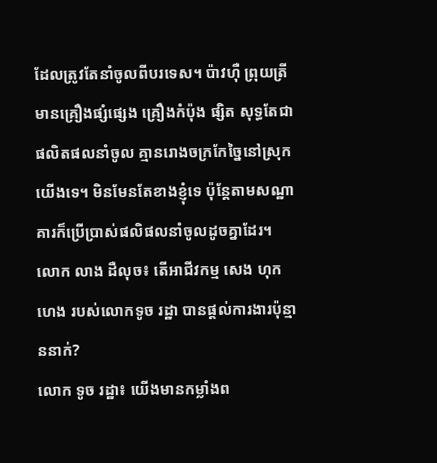ដែលត្រូវតែនាំចូលពីបរទេស។ ប៉ាវហ៊ឺ ព្រុយត្រី មានគ្រឿងផ្សំផ្សេង គ្រឿងកំប៉ុង ផ្សិត សុទ្ធតែជាផលិតផលនាំចូល គ្មានរោងចក្រកែច្នៃនៅស្រុកយើងទេ។ មិនមែនតែខាងខ្ញុំទេ ប៉ុន្តែតាមសណ្ឋាគារក៏ប្រើប្រាស់ផលិផលនាំចូលដូចគ្នាដែរ។
លោក លាង ដឺលុច៖ តើអាជីវកម្ម សេង ហុក ហេង របស់លោកទូច រដ្ឋា បានផ្តល់ការងារប៉ុន្មាននាក់?
លោក ទូច រដ្ឋា៖ យើងមានកម្លាំងព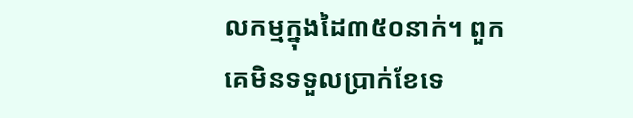លកម្មក្នុងដៃ៣៥០នាក់។ ពួកគេមិនទទួលប្រាក់ខែទេ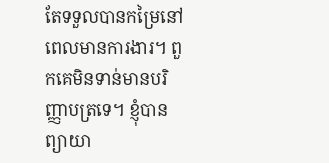តែទទួលបានកម្រៃនៅពេលមានការងារ។ ពួកគេមិនទាន់មានបរិញ្ញាបត្រទេ។ ខ្ញុំបានព្យាយា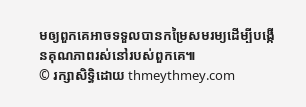មឲ្យពួកគេអាចទទួលបានកម្រៃសមរម្យដើម្បីបង្កើនគុណភាពរស់នៅរបស់ពួកគេ៕
© រក្សាសិទ្ធិដោយ thmeythmey.com